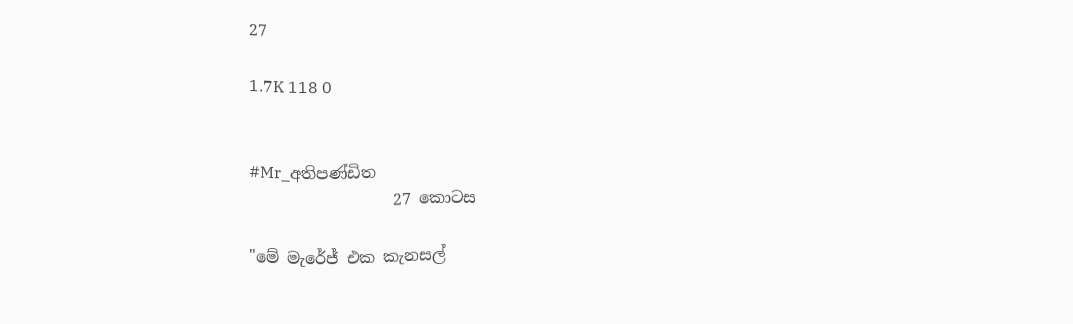27

1.7K 118 0


#Mr_අතිපණ්ඩිත
                  27 කොටස

"මේ මැරේජ් එක කැනසල්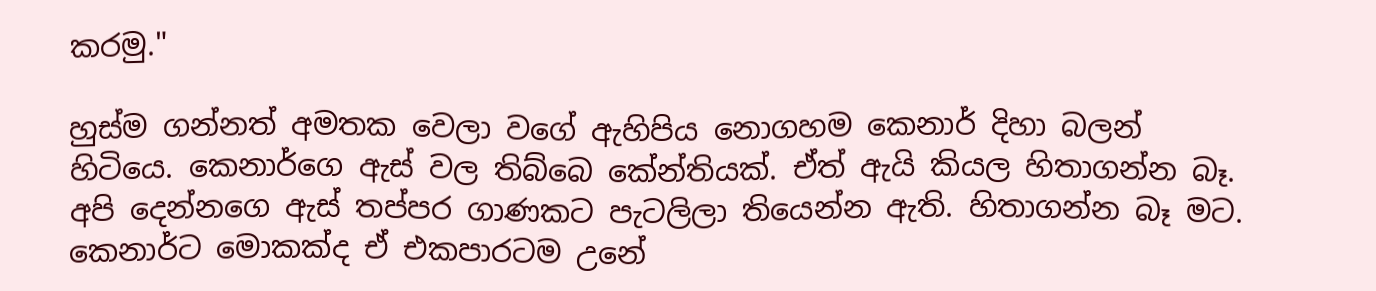කරමු."

හුස්ම ගන්නත් අමතක වෙලා වගේ ඇහිපිය නොගහම කෙනාර් දිහා බලන් හිටියෙ. කෙනාර්ගෙ ඇස් වල තිබ්බෙ කේන්තියක්. ඒත් ඇයි කියල හිතාගන්න බෑ. අපි දෙන්නගෙ ඇස් තප්පර ගාණකට පැටලිලා තියෙන්න ඇති. හිතාගන්න බෑ මට. කෙනාර්ට මොකක්ද ඒ එකපාරටම උනේ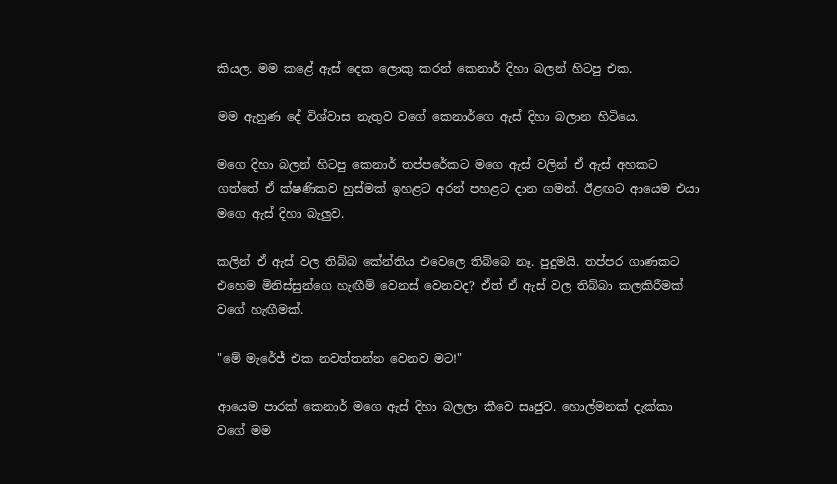කියල. මම කළේ ඇස් දෙක ලොකු කරන් කෙනාර් දිහා බලන් හිටපු එක.

මම ඇහුණ දේ විශ්වාස නැතුව වගේ කෙනාර්ගෙ ඇස් දිහා බලාන හිටියෙ.

මගෙ දිහා බලන් හිටපු කෙනාර් තප්පරේකට මගෙ ඇස් වලින් ඒ ඇස් අහකට ගත්තේ ඒ ක්ෂණිකව හුස්මක් ඉහළට අරන් පහළට දාන ගමන්. ඊළඟට ආයෙම එයා මගෙ ඇස් දිහා බැලුව.

කලින් ඒ ඇස් වල තිබ්බ කේන්තිය එවෙලෙ තිබ්බෙ නෑ. පුදුමයි. තප්පර ගාණකට එහෙම මිනිස්සුන්ගෙ හැඟීම් වෙනස් වෙනවද? ඒත් ඒ ඇස් වල තිබ්බා කලකිරීමක් වගේ හැඟීමක්.

"මේ මැරේජ් එක නවත්තන්න වෙනව මට!"

ආයෙම පාරක් කෙනාර් මගෙ ඇස් දිහා බලලා කීවෙ සෘජුව. හොල්මනක් දැක්කා වගේ මම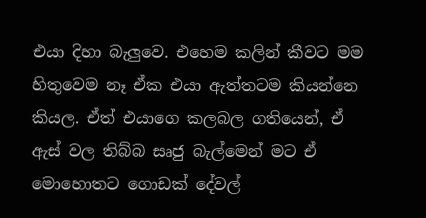එයා දිහා බැලුවෙ. එහෙම කලින් කීවට මම හිතුවෙම නෑ ඒක එයා ඇත්තටම කියන්නෙ කියල. ඒත් එයාගෙ කලබල ගතියෙන්, ඒ ඇස් වල තිබ්බ සෘජු බැල්මෙන් මට ඒ මොහොතට ගොඩක් දේවල්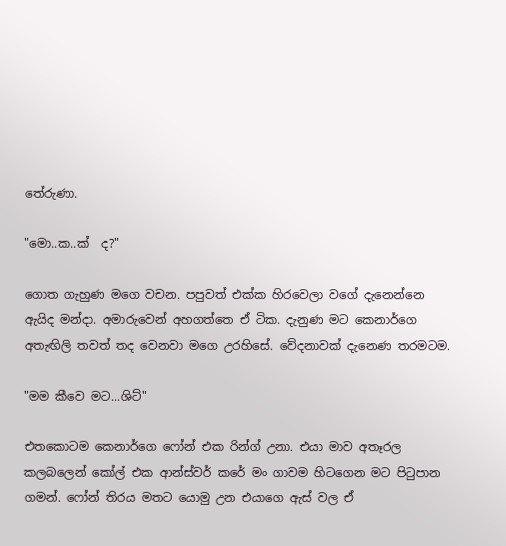තේරුණා.

"මො..ක..ක්  ද?"

ගොත ගැහුණ මගෙ වචන. පපුවත් එක්ක හිරවෙලා වගේ දැනෙන්නෙ ඇයිද මන්දා. අමාරුවෙන් අහගත්තෙ ඒ ටික. දැනුණ මට කෙනාර්ගෙ අතැඟිලි තවත් තද වෙනවා මගෙ උරහිසේ. වේදනාවක් දැනෙණ තරමටම.

"මම කීවෙ මට...ශිට්"

එතකොටම කෙනා‍ර්ගෙ ෆෝන් එක රින්ග් උනා. එයා මාව අතෑරල කලබලෙන් කෝල් එක ආන්ස්වර් කරේ මං ගාවම හිටගෙන මට පිටුපාන ගමන්. ෆෝන් තිරය මතට යොමු උන එයාගෙ ඇස් වල ඒ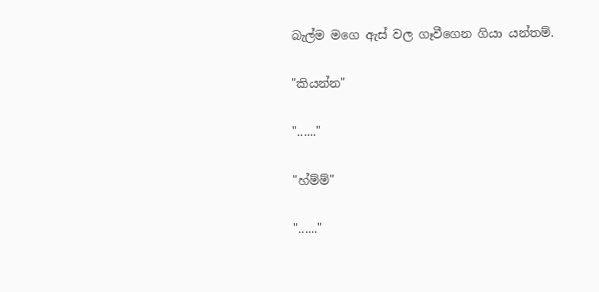බැල්ම මගෙ ඇස් වල ගෑවීගෙන ගියා යන්තම්.

"කියන්න"

"......"

"හ්ම්ම්"

"......"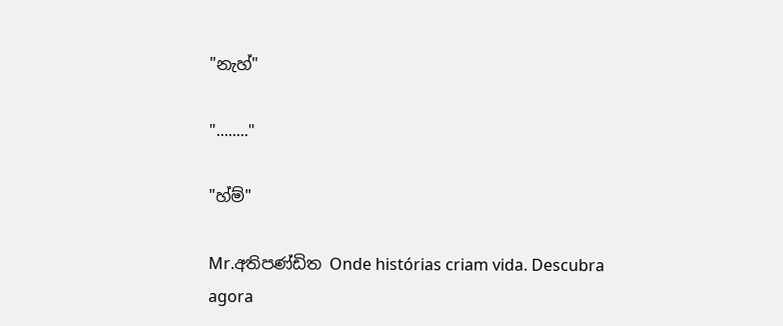"නැහ්"

"........"

"හ්ම්"

Mr.අතිපණ්ඩිත Onde histórias criam vida. Descubra agora